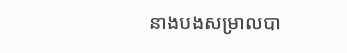នាងបងសម្រាលបា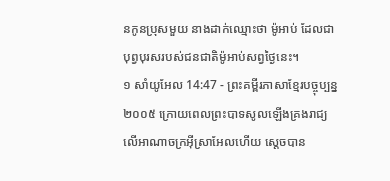នកូនប្រុសមួយ នាងដាក់ឈ្មោះថា ម៉ូអាប់ ដែលជាបុព្វបុរសរបស់ជនជាតិម៉ូអាប់សព្វថ្ងៃនេះ។
១ សាំយូអែល 14:47 - ព្រះគម្ពីរភាសាខ្មែរបច្ចុប្បន្ន ២០០៥ ក្រោយពេលព្រះបាទសូលឡើងគ្រងរាជ្យលើអាណាចក្រអ៊ីស្រាអែលហើយ ស្ដេចបាន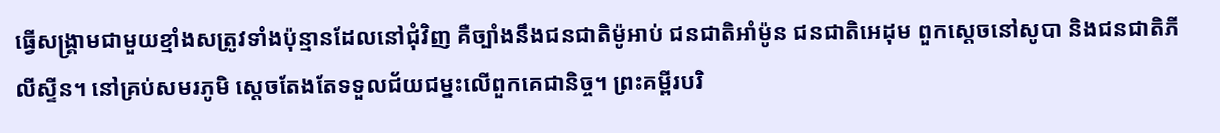ធ្វើសង្គ្រាមជាមួយខ្មាំងសត្រូវទាំងប៉ុន្មានដែលនៅជុំវិញ គឺច្បាំងនឹងជនជាតិម៉ូអាប់ ជនជាតិអាំម៉ូន ជនជាតិអេដុម ពួកស្ដេចនៅសូបា និងជនជាតិភីលីស្ទីន។ នៅគ្រប់សមរភូមិ ស្ដេចតែងតែទទួលជ័យជម្នះលើពួកគេជានិច្ច។ ព្រះគម្ពីរបរិ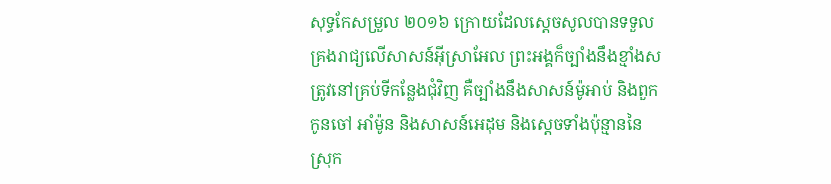សុទ្ធកែសម្រួល ២០១៦ ក្រោយដែលស្ដេចសូលបានទទួលគ្រងរាជ្យលើសាសន៍អ៊ីស្រាអែល ព្រះអង្គក៏ច្បាំងនឹងខ្មាំងសត្រូវនៅគ្រប់ទីកន្លែងជុំវិញ គឺច្បាំងនឹងសាសន៍ម៉ូអាប់ និងពួកកូនចៅ អាំម៉ូន និងសាសន៍អេដុម និងស្តេចទាំងប៉ុន្មាននៃស្រុក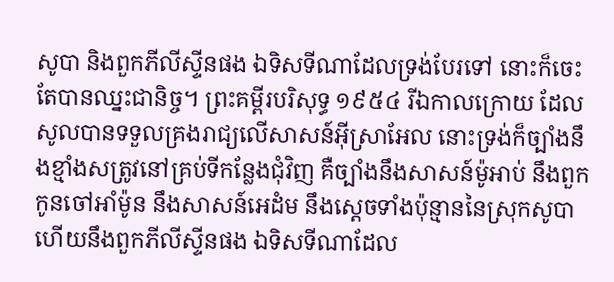សូបា និងពួកភីលីស្ទីនផង ឯទិសទីណាដែលទ្រង់បែរទៅ នោះក៏ចេះតែបានឈ្នះជានិច្ច។ ព្រះគម្ពីរបរិសុទ្ធ ១៩៥៤ រីឯកាលក្រោយ ដែលសូលបានទទួលគ្រងរាជ្យលើសាសន៍អ៊ីស្រាអែល នោះទ្រង់ក៏ច្បាំងនឹងខ្មាំងសត្រូវនៅគ្រប់ទីកន្លែងជុំវិញ គឺច្បាំងនឹងសាសន៍ម៉ូអាប់ នឹងពួកកូនចៅអាំម៉ូន នឹងសាសន៍អេដំម នឹងស្តេចទាំងប៉ុន្មាននៃស្រុកសូបា ហើយនឹងពួកភីលីស្ទីនផង ឯទិសទីណាដែល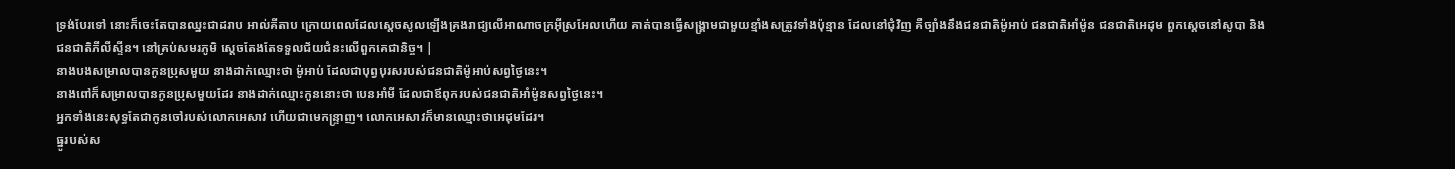ទ្រង់បែរទៅ នោះក៏ចេះតែបានឈ្នះជាដរាប អាល់គីតាប ក្រោយពេលដែលស្តេចសូលឡើងគ្រងរាជ្យលើអាណាចក្រអ៊ីស្រអែលហើយ គាត់បានធ្វើសង្គ្រាមជាមួយខ្មាំងសត្រូវទាំងប៉ុន្មាន ដែលនៅជុំវិញ គឺច្បាំងនឹងជនជាតិម៉ូអាប់ ជនជាតិអាំម៉ូន ជនជាតិអេដុម ពួកស្តេចនៅសូបា និងជនជាតិភីលីស្ទីន។ នៅគ្រប់សមរភូមិ ស្តេចតែងតែទទួលជ័យជំនះលើពួកគេជានិច្ច។ |
នាងបងសម្រាលបានកូនប្រុសមួយ នាងដាក់ឈ្មោះថា ម៉ូអាប់ ដែលជាបុព្វបុរសរបស់ជនជាតិម៉ូអាប់សព្វថ្ងៃនេះ។
នាងពៅក៏សម្រាលបានកូនប្រុសមួយដែរ នាងដាក់ឈ្មោះកូននោះថា បេនអាំមី ដែលជាឪពុករបស់ជនជាតិអាំម៉ូនសព្វថ្ងៃនេះ។
អ្នកទាំងនេះសុទ្ធតែជាកូនចៅរបស់លោកអេសាវ ហើយជាមេកន្ទ្រាញ។ លោកអេសាវក៏មានឈ្មោះថាអេដុមដែរ។
ធ្នូរបស់ស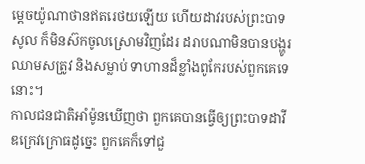ម្ដេចយ៉ូណាថានឥតរេថយឡើយ ហើយដាវរបស់ព្រះបាទសូល ក៏មិនស៊កចូលស្រោមវិញដែរ ដរាបណាមិនបានបង្ហូរឈាមសត្រូវ និងសម្លាប់ ទាហានដ៏ខ្លាំងពូកែរបស់ពួកគេទេនោះ។
កាលជនជាតិអាំម៉ូនឃើញថា ពួកគេបានធ្វើឲ្យព្រះបាទដាវីឌក្រេវក្រោធដូច្នេះ ពួកគេក៏ទៅជួ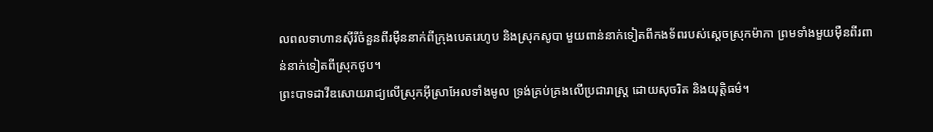លពលទាហានស៊ីរីចំនួនពីរម៉ឺននាក់ពីក្រុងបេតរេហូប និងស្រុកសូបា មួយពាន់នាក់ទៀតពីកងទ័ពរបស់ស្ដេចស្រុកម៉ាកា ព្រមទាំងមួយម៉ឺនពីរពាន់នាក់ទៀតពីស្រុកថូប។
ព្រះបាទដាវីឌសោយរាជ្យលើស្រុកអ៊ីស្រាអែលទាំងមូល ទ្រង់គ្រប់គ្រងលើប្រជារាស្ត្រ ដោយសុចរិត និងយុត្តិធម៌។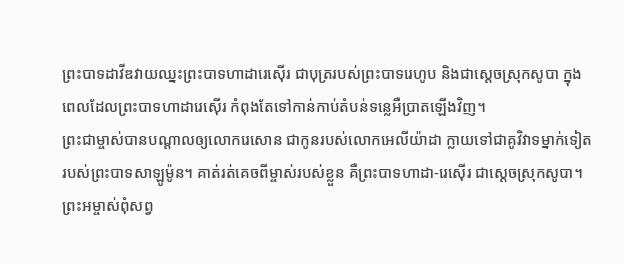ព្រះបាទដាវីឌវាយឈ្នះព្រះបាទហាដារេស៊ើរ ជាបុត្ររបស់ព្រះបាទរេហូប និងជាស្ដេចស្រុកសូបា ក្នុងពេលដែលព្រះបាទហាដារេស៊ើរ កំពុងតែទៅកាន់កាប់តំបន់ទន្លេអឺប្រាតឡើងវិញ។
ព្រះជាម្ចាស់បានបណ្ដាលឲ្យលោករេសោន ជាកូនរបស់លោកអេលីយ៉ាដា ក្លាយទៅជាគូវិវាទម្នាក់ទៀតរបស់ព្រះបាទសាឡូម៉ូន។ គាត់រត់គេចពីម្ចាស់របស់ខ្លួន គឺព្រះបាទហាដា-រេស៊ើរ ជាស្ដេចស្រុកសូបា។
ព្រះអម្ចាស់ពុំសព្វ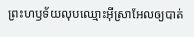ព្រះហឫទ័យលុបឈ្មោះអ៊ីស្រាអែលឲ្យបាត់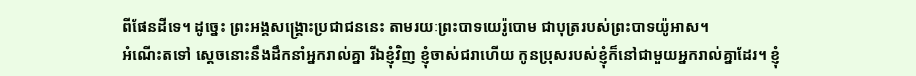ពីផែនដីទេ។ ដូច្នេះ ព្រះអង្គសង្គ្រោះប្រជាជននេះ តាមរយៈព្រះបាទយេរ៉ូបោម ជាបុត្ររបស់ព្រះបាទយ៉ូអាស។
អំណើះតទៅ ស្ដេចនោះនឹងដឹកនាំអ្នករាល់គ្នា រីឯខ្ញុំវិញ ខ្ញុំចាស់ជរាហើយ កូនប្រុសរបស់ខ្ញុំក៏នៅជាមួយអ្នករាល់គ្នាដែរ។ ខ្ញុំ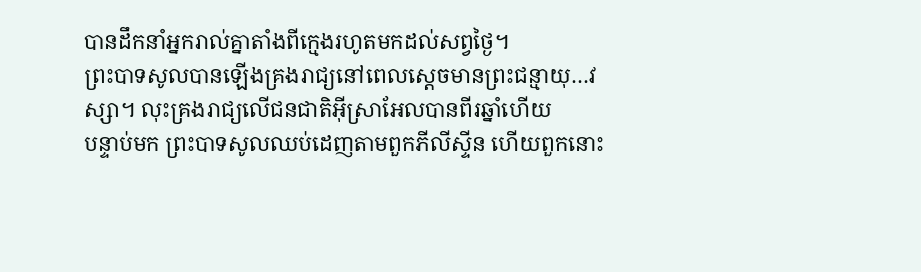បានដឹកនាំអ្នករាល់គ្នាតាំងពីក្មេងរហូតមកដល់សព្វថ្ងៃ។
ព្រះបាទសូលបានឡើងគ្រងរាជ្យនៅពេលស្ដេចមានព្រះជន្មាយុ…វស្សា។ លុះគ្រងរាជ្យលើជនជាតិអ៊ីស្រាអែលបានពីរឆ្នាំហើយ
បន្ទាប់មក ព្រះបាទសូលឈប់ដេញតាមពួកភីលីស្ទីន ហើយពួកនោះ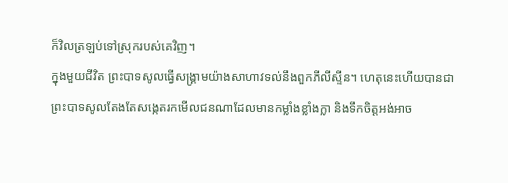ក៏វិលត្រឡប់ទៅស្រុករបស់គេវិញ។
ក្នុងមួយជីវិត ព្រះបាទសូលធ្វើសង្គ្រាមយ៉ាងសាហាវទល់នឹងពួកភីលីស្ទីន។ ហេតុនេះហើយបានជាព្រះបាទសូលតែងតែសង្កេតរកមើលជនណាដែលមានកម្លាំងខ្លាំងក្លា និងទឹកចិត្តអង់អាច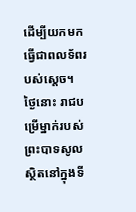ដើម្បីយកមកធ្វើជាពលទ័ពរបស់ស្ដេច។
ថ្ងៃនោះ រាជបម្រើម្នាក់របស់ព្រះបាទសូលស្ថិតនៅក្នុងទី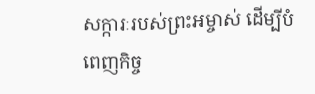សក្ការៈរបស់ព្រះអម្ចាស់ ដើម្បីបំពេញកិច្ច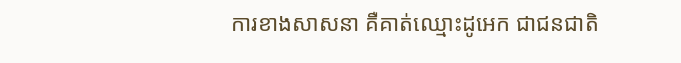ការខាងសាសនា គឺគាត់ឈ្មោះដូអេក ជាជនជាតិ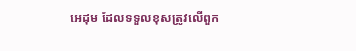អេដុម ដែលទទួលខុសត្រូវលើពួក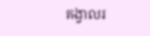គង្វាលរ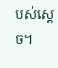បស់ស្ដេច។